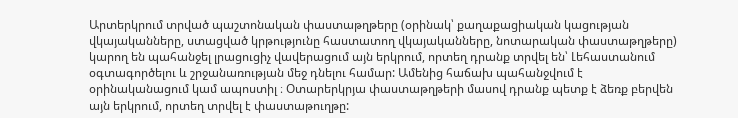Արտերկրում տրված պաշտոնական փաստաթղթերը (օրինակ՝ քաղաքացիական կացության վկայականները, ստացված կրթությունը հաստատող վկայականները, նոտարական փաստաթղթերը) կարող են պահանջել լրացուցիչ վավերացում այն երկրում, որտեղ դրանք տրվել են՝ Լեհաստանում օգտագործելու և շրջանառության մեջ դնելու համար: Ամենից հաճախ պահանջվում է օրինականացում կամ ապոստիլ ։ Օտարերկրյա փաստաթղթերի մասով դրանք պետք է ձեռք բերվեն այն երկրում, որտեղ տրվել է փաստաթուղթը: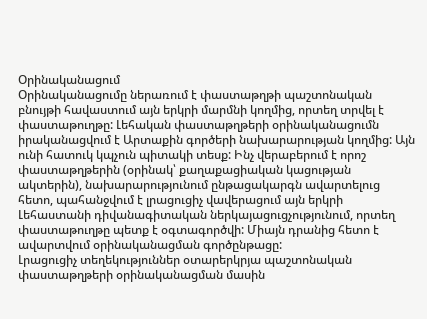Օրինականացում
Օրինականացումը ներառում է փաստաթղթի պաշտոնական բնույթի հավաստում այն երկրի մարմնի կողմից, որտեղ տրվել է փաստաթուղթը: Լեհական փաստաթղթերի օրինականացումն իրականացվում է Արտաքին գործերի նախարարության կողմից: Այն ունի հատուկ կպչուն պիտակի տեսք: Ինչ վերաբերում է որոշ փաստաթղթերին (օրինակ՝ քաղաքացիական կացության ակտերին), նախարարությունում ընթացակարգն ավարտելուց հետո, պահանջվում է լրացուցիչ վավերացում այն երկրի Լեհաստանի դիվանագիտական ներկայացուցչությունում, որտեղ փաստաթուղթը պետք է օգտագործվի: Միայն դրանից հետո է ավարտվում օրինականացման գործընթացը:
Լրացուցիչ տեղեկություններ օտարերկրյա պաշտոնական փաստաթղթերի օրինականացման մասին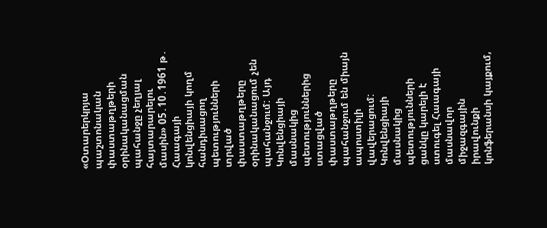«Օտարերկրյա պաշտոնական փաստաթղթերի օրինականացման պահանջը չեղյալ հայտարարելու մասին» 05․10․1961 թ․ Հաագայի կոնվենցիայի կողմ հանդիսացող պետությունների տրված փաստաթղթերը օրինականացում չեն պահանջում: Այդ Կոնվենցիայի մասնակից պետություններից ստացված փաստաթղթերը պահանջում են միայն ապոստիլի վավերացում:
Կոնվենցիայի մասնակից պետությունների ցանկը կարելի է ստուգել Հաագայի մասնավոր միջազգային իրավունքի կոնֆերանսի կայքում,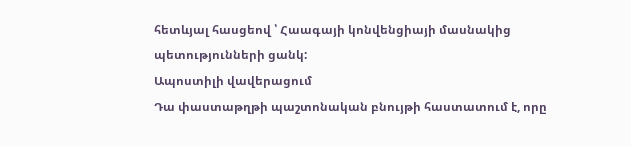հետևյալ հասցեով ՝ Հաագայի կոնվենցիայի մասնակից պետությունների ցանկ:
Ապոստիլի վավերացում
Դա փաստաթղթի պաշտոնական բնույթի հաստատում է, որը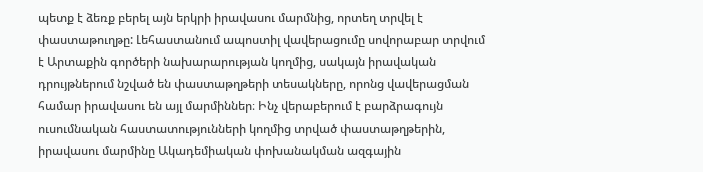պետք է ձեռք բերել այն երկրի իրավասու մարմնից, որտեղ տրվել է փաստաթուղթը: Լեհաստանում ապոստիլ վավերացումը սովորաբար տրվում է Արտաքին գործերի նախարարության կողմից, սակայն իրավական դրույթներում նշված են փաստաթղթերի տեսակները, որոնց վավերացման համար իրավասու են այլ մարմիններ։ Ինչ վերաբերում է բարձրագույն ուսումնական հաստատությունների կողմից տրված փաստաթղթերին, իրավասու մարմինը Ակադեմիական փոխանակման ազգային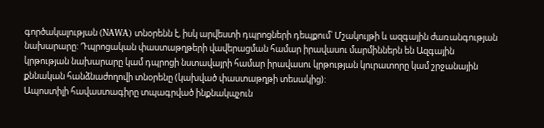գործակալության (NAWA) տնօրենն է, իսկ արվեստի դպրոցների դեպքում՝ Մշակույթի և ազգային ժառանգության նախարարը: Դպրոցական փաստաթղթերի վավերացման համար իրավասու մարմիններն են Ազգային կրթության նախարարը կամ դպրոցի նստավայրի համար իրավասու կրթության կուրատորը կամ շրջանային քննական հանձնաժողովի տնօրենը (կախված փաստաթղթի տեսակից):
Ապոստիլի հավաստագիրը տպագրված ինքնակպչուն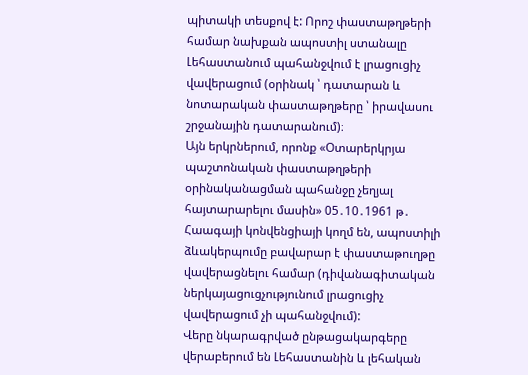պիտակի տեսքով է: Որոշ փաստաթղթերի համար նախքան ապոստիլ ստանալը Լեհաստանում պահանջվում է լրացուցիչ վավերացում (օրինակ ՝ դատարան և նոտարական փաստաթղթերը ՝ իրավասու շրջանային դատարանում)։
Այն երկրներում, որոնք «Օտարերկրյա պաշտոնական փաստաթղթերի օրինականացման պահանջը չեղյալ հայտարարելու մասին» 05․10․1961 թ․ Հաագայի կոնվենցիայի կողմ են, ապոստիլի ձևակերպումը բավարար է փաստաթուղթը վավերացնելու համար (դիվանագիտական ներկայացուցչությունում լրացուցիչ վավերացում չի պահանջվում):
Վերը նկարագրված ընթացակարգերը վերաբերում են Լեհաստանին և լեհական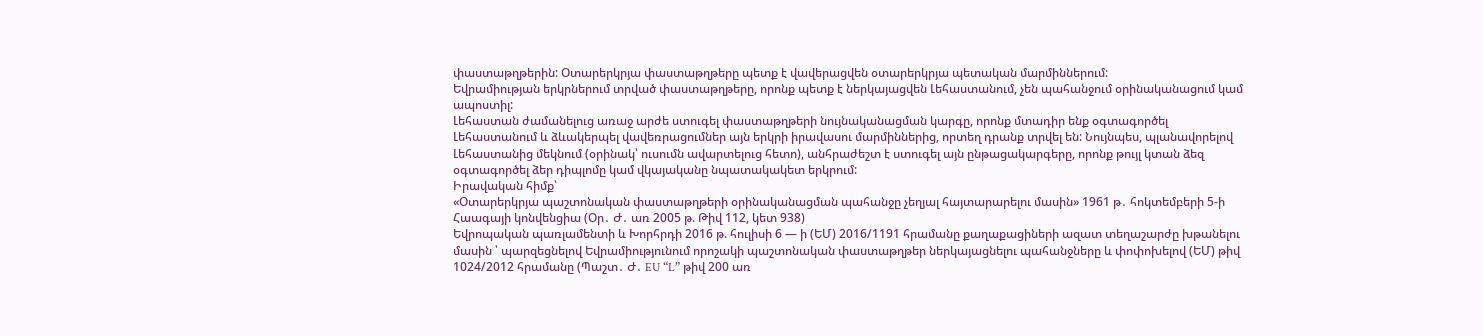փաստաթղթերին: Օտարերկրյա փաստաթղթերը պետք է վավերացվեն օտարերկրյա պետական մարմիններում:
Եվրամիության երկրներում տրված փաստաթղթերը, որոնք պետք է ներկայացվեն Լեհաստանում, չեն պահանջում օրինականացում կամ ապոստիլ:
Լեհաստան ժամանելուց առաջ արժե ստուգել փաստաթղթերի նույնականացման կարգը, որոնք մտադիր ենք օգտագործել Լեհաստանում և ձևակերպել վավեռրացումներ այն երկրի իրավասու մարմիններից, որտեղ դրանք տրվել են: Նույնպես, պլանավորելով Լեհաստանից մեկնում (օրինակ՝ ուսումն ավարտելուց հետո), անհրաժեշտ է ստուգել այն ընթացակարգերը, որոնք թույլ կտան ձեզ օգտագործել ձեր դիպլոմը կամ վկայականը նպատակակետ երկրում:
Իրավական հիմք՝
«Օտարերկրյա պաշտոնական փաստաթղթերի օրինականացման պահանջը չեղյալ հայտարարելու մասին» 1961 թ․ հոկտեմբերի 5-ի Հաագայի կոնվենցիա (Օր․ Ժ․ առ 2005 թ. Թիվ 112, կետ 938)
Եվրոպական պառլամենտի և Խորհրդի 2016 թ. հուլիսի 6 — ի (ԵՄ) 2016/1191 հրամանը քաղաքացիների ազատ տեղաշարժը խթանելու մասին ՝ պարզեցնելով Եվրամիությունում որոշակի պաշտոնական փաստաթղթեր ներկայացնելու պահանջները և փոփոխելով (ԵՄ) թիվ 1024/2012 հրամանը (Պաշտ․ Ժ․ EU “L” թիվ 200 առ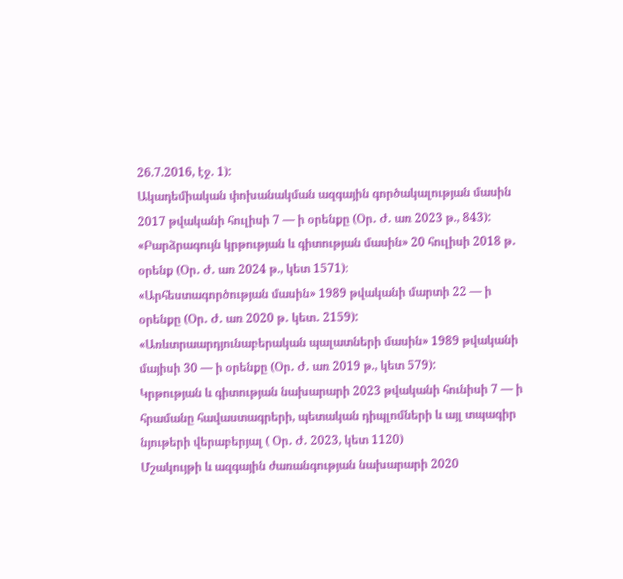26.7.2016, էջ. 1):
Ակադեմիական փոխանակման ազգային գործակալության մասին 2017 թվականի հուլիսի 7 — ի օրենքը (Օր․ Ժ․ առ 2023 թ., 843):
«Բարձրագույն կրթության և գիտության մասին» 20 հուլիսի 2018 թ․ օրենք (Օր․ Ժ․ առ 2024 թ., կետ 1571)։
«Արհեստագործության մասին» 1989 թվականի մարտի 22 — ի օրենքը (Օր․ Ժ․ առ 2020 թ․ կետ․ 2159):
«Առևտրաարդյունաբերական պալատների մասին» 1989 թվականի մայիսի 30 — ի օրենքը (Օր․ Ժ․ առ 2019 թ., կետ 579):
Կրթության և գիտության նախարարի 2023 թվականի հունիսի 7 — ի հրամանը հավաստագրերի, պետական դիպլոմների և այլ տպագիր նյութերի վերաբերյալ ( Օր․ Ժ․ 2023, կետ 1120)
Մշակույթի և ազգային ժառանգության նախարարի 2020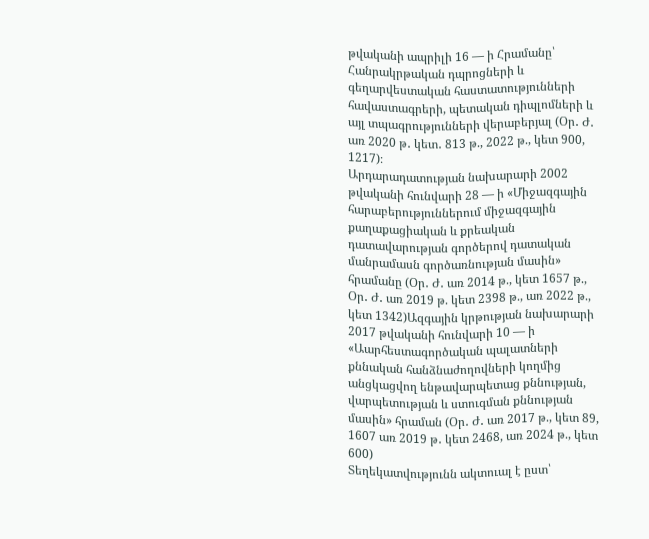թվականի ապրիլի 16 — ի Հրամանը՝ Հանրակրթական դպրոցների և գեղարվեստական հաստատությունների հավաստագրերի, պետական դիպլոմների և այլ տպագրությունների վերաբերյալ (Օր․ Ժ․ առ 2020 թ․ կետ․ 813 թ., 2022 թ., կետ 900, 1217)։
Արդարադատության նախարարի 2002 թվականի հունվարի 28 — ի «Միջազգային հարաբերություններում միջազգային քաղաքացիական և քրեական դատավարության գործերով դատական մանրամասն գործառնության մասին» հրամանը (Օր․ Ժ․ առ 2014 թ., կետ 1657 թ., Օր․ Ժ․ առ 2019 թ. կետ 2398 թ., առ 2022 թ., կետ 1342)Ազգային կրթության նախարարի 2017 թվականի հունվարի 10 — ի «Աարհեստագործական պալատների քննական հանձնաժողովների կողմից անցկացվող ենթավարպետաց քննության, վարպետության և ստուգման քննության մասին» հրաման (Օր․ Ժ․ առ 2017 թ., կետ 89, 1607 առ 2019 թ․ կետ 2468, առ 2024 թ., կետ 600)
Տեղեկատվությունն ակտուալ է ըստ՝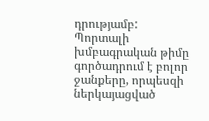դրությամբ:
Պորտալի խմբագրական թիմը գործադրում է բոլոր ջանքերը, որպեսզի ներկայացված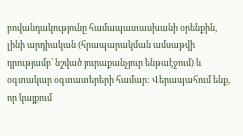բովանդակությունը համապատասխանի օրենքին, լինի արդիական (հրապարակման ամսաթվի դրությամբ՝ նշված յուրաքանչյուր ենթաէջում) և օգտակար օգտատերերի համար: Վերապահում ենք, որ կայքում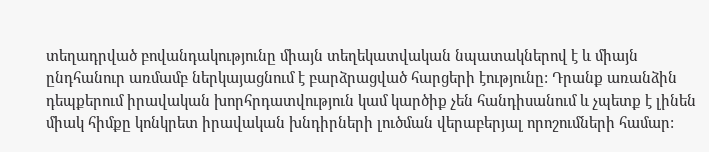տեղադրված բովանդակությունը միայն տեղեկատվական նպատակներով է և միայն ընդհանուր առմամբ ներկայացնում է բարձրացված հարցերի էությունը: Դրանք առանձին դեպքերում իրավական խորհրդատվություն կամ կարծիք չեն հանդիսանում և չպետք է լինեն միակ հիմքը կոնկրետ իրավական խնդիրների լուծման վերաբերյալ որոշումների համար: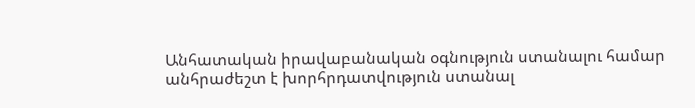Անհատական իրավաբանական օգնություն ստանալու համար անհրաժեշտ է խորհրդատվություն ստանալ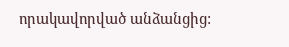որակավորված անձանցից: